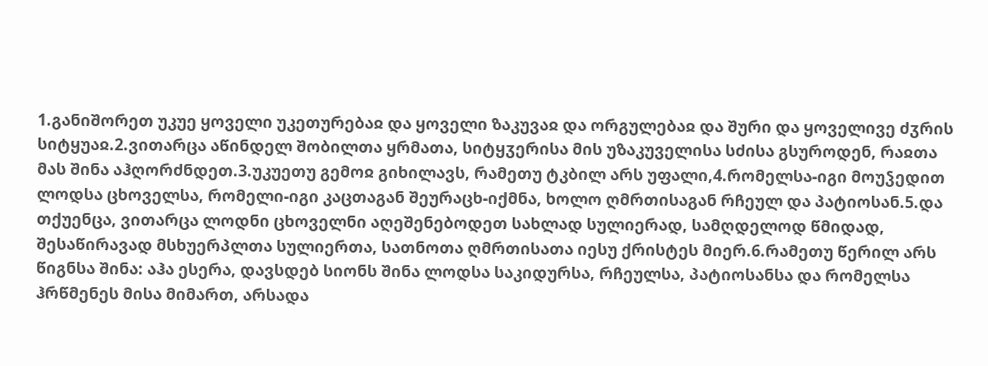1.განიშორეთ უკუე ყოველი უკეთურებაჲ და ყოველი ზაკუვაჲ და ორგულებაჲ და შური და ყოველივე ძჳრის სიტყუაჲ.2.ვითარცა აწინდელ შობილთა ყრმათა, სიტყჳერისა მის უზაკუველისა სძისა გსუროდენ, რაჲთა მას შინა აჰღორძნდეთ.3.უკუეთუ გემოჲ გიხილავს, რამეთუ ტკბილ არს უფალი,4.რომელსა-იგი მოუჴედით ლოდსა ცხოველსა, რომელი-იგი კაცთაგან შეურაცხ-იქმნა, ხოლო ღმრთისაგან რჩეულ და პატიოსან.5.და თქუენცა, ვითარცა ლოდნი ცხოველნი აღეშენებოდეთ სახლად სულიერად, სამღდელოდ წმიდად, შესაწირავად მსხუერპლთა სულიერთა, სათნოთა ღმრთისათა იესუ ქრისტეს მიერ.6.რამეთუ წერილ არს წიგნსა შინა: აჰა ესერა, დავსდებ სიონს შინა ლოდსა საკიდურსა, რჩეულსა, პატიოსანსა და რომელსა ჰრწმენეს მისა მიმართ, არსადა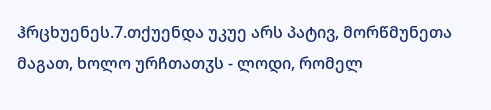ჰრცხუენეს.7.თქუენდა უკუე არს პატივ, მორწმუნეთა მაგათ, ხოლო ურჩთათჳს - ლოდი, რომელ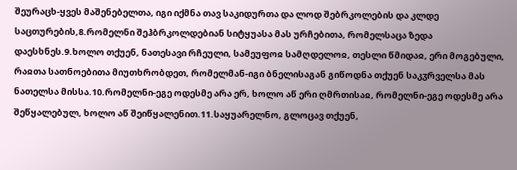შეურაცხ-ყვეს მაშენებელთა, იგი იქმნა თავ საკიდურთა და ლოდ შებრკოლების და კლდე საცთურების,8.რომელნი შეჰბრკოლდებიან სიტყუასა მას ურჩებითა, რომელსაცა ზედა დაესხნეს.9.ხოლო თქუენ, ნათესავი რჩეული, სამეუფოჲ სამღდელოჲ, თესლი წმიდაჲ, ერი მოგებული, რაჲთა სათნოებითა მიუთხრობდეთ, რომელმან-იგი ბნელისაგან გიწოდნა თქუენ საკჳრველსა მას ნათელსა მისსა.10.რომელნი-ეგე ოდესმე არა ერ, ხოლო აწ ერი ღმრთისაჲ, რომელნი-ეგე ოდესმე არა შეწყალებულ, ხოლო აწ შეიწყალენით.11.საყუარელნო, გლოცავ თქუენ,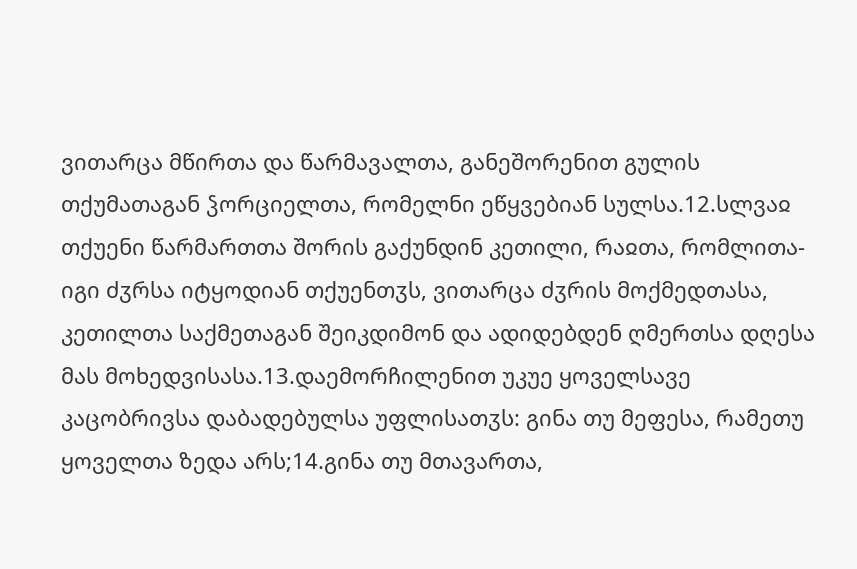ვითარცა მწირთა და წარმავალთა, განეშორენით გულის თქუმათაგან ჴორციელთა, რომელნი ეწყვებიან სულსა.12.სლვაჲ თქუენი წარმართთა შორის გაქუნდინ კეთილი, რაჲთა, რომლითა-იგი ძჳრსა იტყოდიან თქუენთჳს, ვითარცა ძჳრის მოქმედთასა, კეთილთა საქმეთაგან შეიკდიმონ და ადიდებდენ ღმერთსა დღესა მას მოხედვისასა.13.დაემორჩილენით უკუე ყოველსავე კაცობრივსა დაბადებულსა უფლისათჳს: გინა თუ მეფესა, რამეთუ ყოველთა ზედა არს;14.გინა თუ მთავართა,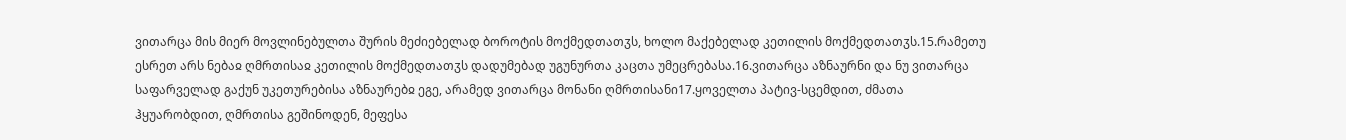ვითარცა მის მიერ მოვლინებულთა შურის მეძიებელად ბოროტის მოქმედთათჳს, ხოლო მაქებელად კეთილის მოქმედთათჳს.15.რამეთუ ესრეთ არს ნებაჲ ღმრთისაჲ კეთილის მოქმედთათჳს დადუმებად უგუნურთა კაცთა უმეცრებასა.16.ვითარცა აზნაურნი და ნუ ვითარცა საფარველად გაქუნ უკეთურებისა აზნაურებჲ ეგე, არამედ ვითარცა მონანი ღმრთისანი17.ყოველთა პატივ-სცემდით, ძმათა ჰყუარობდით, ღმრთისა გეშინოდენ, მეფესა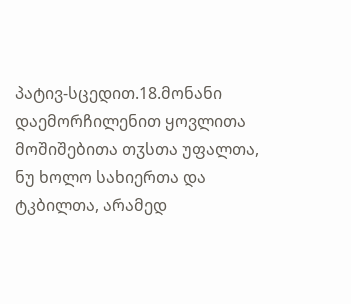პატივ-სცედით.18.მონანი დაემორჩილენით ყოვლითა მოშიშებითა თჳსთა უფალთა, ნუ ხოლო სახიერთა და ტკბილთა, არამედ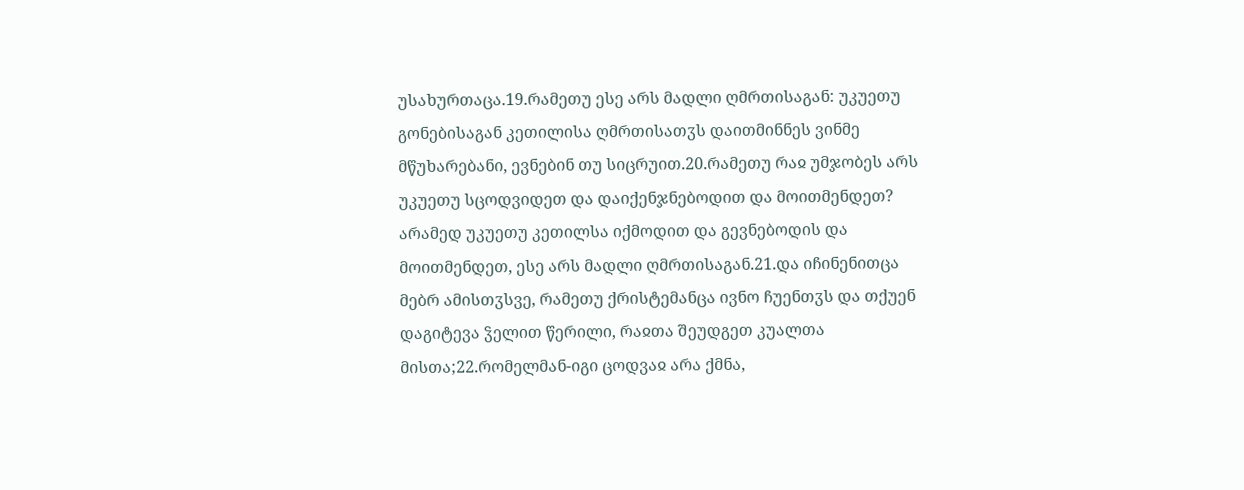უსახურთაცა.19.რამეთუ ესე არს მადლი ღმრთისაგან: უკუეთუ გონებისაგან კეთილისა ღმრთისათჳს დაითმინნეს ვინმე მწუხარებანი, ევნებინ თუ სიცრუით.20.რამეთუ რაჲ უმჯობეს არს უკუეთუ სცოდვიდეთ და დაიქენჯნებოდით და მოითმენდეთ? არამედ უკუეთუ კეთილსა იქმოდით და გევნებოდის და მოითმენდეთ, ესე არს მადლი ღმრთისაგან.21.და იჩინენითცა მებრ ამისთჳსვე, რამეთუ ქრისტემანცა ივნო ჩუენთჳს და თქუენ დაგიტევა ჴელით წერილი, რაჲთა შეუდგეთ კუალთა მისთა;22.რომელმან-იგი ცოდვაჲ არა ქმნა,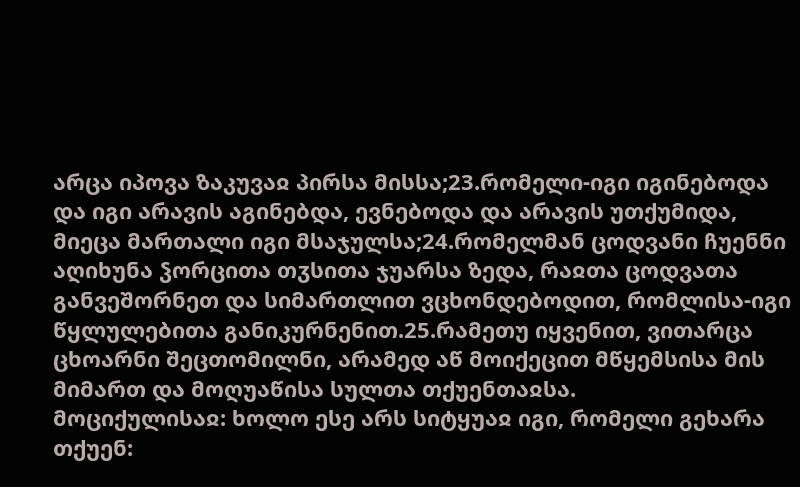არცა იპოვა ზაკუვაჲ პირსა მისსა;23.რომელი-იგი იგინებოდა და იგი არავის აგინებდა, ევნებოდა და არავის უთქუმიდა, მიეცა მართალი იგი მსაჯულსა;24.რომელმან ცოდვანი ჩუენნი აღიხუნა ჴორცითა თჳსითა ჯუარსა ზედა, რაჲთა ცოდვათა განვეშორნეთ და სიმართლით ვცხონდებოდით, რომლისა-იგი წყლულებითა განიკურნენით.25.რამეთუ იყვენით, ვითარცა ცხოარნი შეცთომილნი, არამედ აწ მოიქეცით მწყემსისა მის მიმართ და მოღუაწისა სულთა თქუენთაჲსა.
მოციქულისაჲ: ხოლო ესე არს სიტყუაჲ იგი, რომელი გეხარა თქუენ: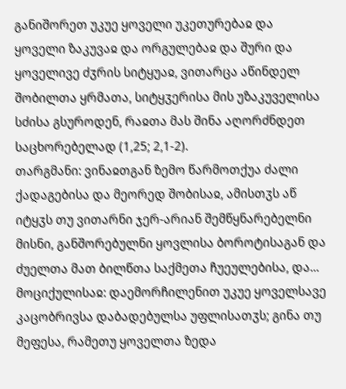განიშორეთ უკუე ყოველი უკეთურებაჲ და ყოველი ზაკუვაჲ და ორგულებაჲ და შური და ყოველივე ძჳრის სიტყუაჲ, ვითარცა აწინდელ შობილთა ყრმათა, სიტყჳერისა მის უზაკუველისა სძისა გსუროდენ, რაჲთა მას შინა აღორძნდეთ საცხორებელად (1,25; 2,1-2).
თარგმანი: ვინაჲთგან ზემო წარმოთქუა ძალი ქადაგებისა და მეორედ შობისაჲ, ამისთჳს აწ იტყჳს თუ ვითარნი ჯერ-არიან შემწყნარებელნი მისნი, განშორებულნი ყოვლისა ბოროტისაგან და ძუელთა მათ ბილწთა საქმეთა ჩუეულებისა, და...
მოციქულისაჲ: დაემორჩილენით უკუე ყოველსავე კაცობრივსა დაბადებულსა უფლისათჳს; გინა თუ მეფესა, რამეთუ ყოველთა ზედა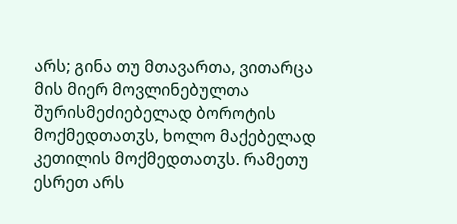არს; გინა თუ მთავართა, ვითარცა მის მიერ მოვლინებულთა შურისმეძიებელად ბოროტის მოქმედთათჳს, ხოლო მაქებელად კეთილის მოქმედთათჳს. რამეთუ ესრეთ არს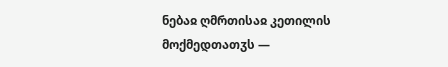ნებაჲ ღმრთისაჲ კეთილის მოქმედთათჳს —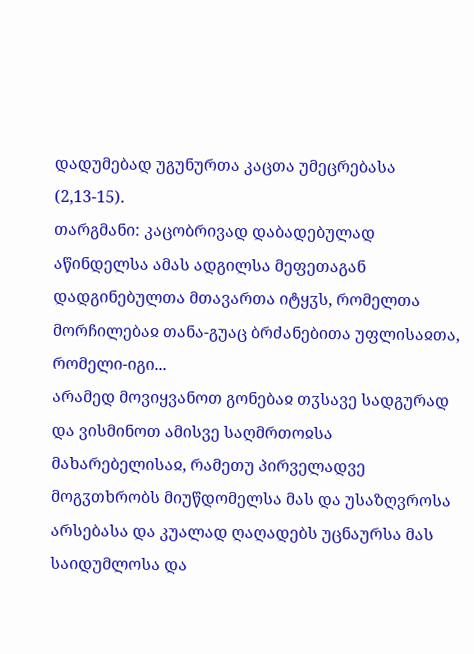დადუმებად უგუნურთა კაცთა უმეცრებასა (2,13-15).
თარგმანი: კაცობრივად დაბადებულად აწინდელსა ამას ადგილსა მეფეთაგან დადგინებულთა მთავართა იტყჳს, რომელთა მორჩილებაჲ თანა-გუაც ბრძანებითა უფლისაჲთა, რომელი-იგი...
არამედ მოვიყვანოთ გონებაჲ თჳსავე სადგურად და ვისმინოთ ამისვე საღმრთოჲსა მახარებელისაჲ, რამეთუ პირველადვე მოგჳთხრობს მიუწდომელსა მას და უსაზღვროსა არსებასა და კუალად ღაღადებს უცნაურსა მას საიდუმლოსა და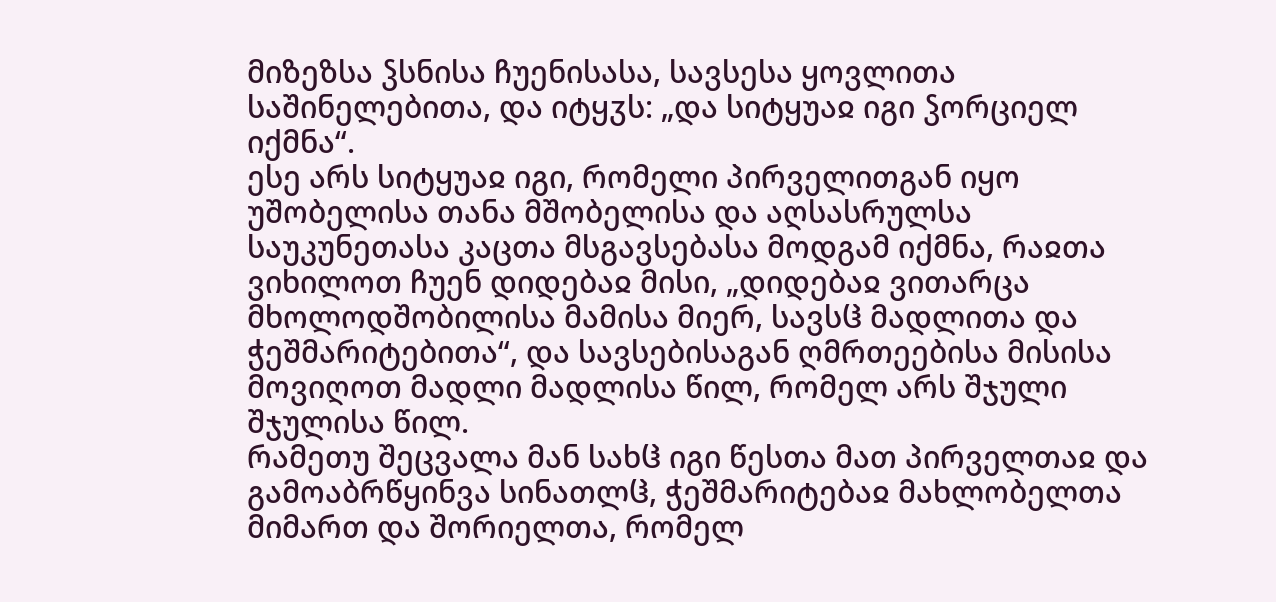მიზეზსა ჴსნისა ჩუენისასა, სავსესა ყოვლითა საშინელებითა, და იტყჳს: „და სიტყუაჲ იგი ჴორციელ იქმნა“.
ესე არს სიტყუაჲ იგი, რომელი პირველითგან იყო უშობელისა თანა მშობელისა და აღსასრულსა საუკუნეთასა კაცთა მსგავსებასა მოდგამ იქმნა, რაჲთა ვიხილოთ ჩუენ დიდებაჲ მისი, „დიდებაჲ ვითარცა მხოლოდშობილისა მამისა მიერ, სავსჱ მადლითა და ჭეშმარიტებითა“, და სავსებისაგან ღმრთეებისა მისისა მოვიღოთ მადლი მადლისა წილ, რომელ არს შჯული შჯულისა წილ.
რამეთუ შეცვალა მან სახჱ იგი წესთა მათ პირველთაჲ და გამოაბრწყინვა სინათლჱ, ჭეშმარიტებაჲ მახლობელთა მიმართ და შორიელთა, რომელ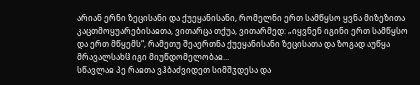არიან ერნი ზეცისანი და ქუეყანისანი, რომელნი ერთ სამწყსო ყვნა მიზეზითა კაცთმოყუარებისაჲთა, ვითარცა თქუა, ვითარმედ: „იყვნენ იგინი ერთ სამწყსო და ერთ მწყემს“, რამეთუ შეაერთნა ქუეყანისანი ზეცისათა და ზოგად აუწყა მრავალსახჱ იგი მიუწდომელობაჲ...
სწავლაჲ პე რაჲთა ვჰბაძვიდეთ სიმშჳდესა და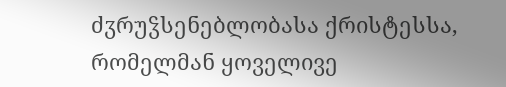ძჳრუჴსენებლობასა ქრისტესსა, რომელმან ყოველივე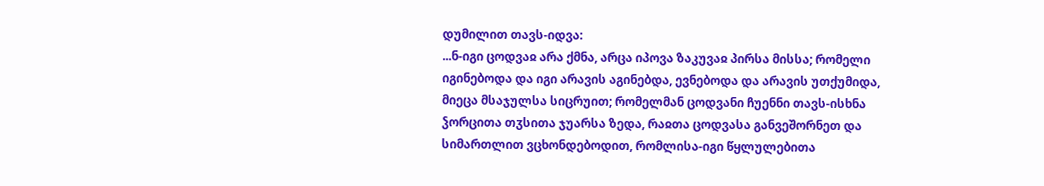დუმილით თავს-იდვა:
...ნ-იგი ცოდვაჲ არა ქმნა, არცა იპოვა ზაკუვაჲ პირსა მისსა; რომელი იგინებოდა და იგი არავის აგინებდა, ევნებოდა და არავის უთქუმიდა, მიეცა მსაჯულსა სიცრუით; რომელმან ცოდვანი ჩუენნი თავს-ისხნა ჴორცითა თჳსითა ჯუარსა ზედა, რაჲთა ცოდვასა განვეშორნეთ და სიმართლით ვცხონდებოდით, რომლისა-იგი წყლულებითა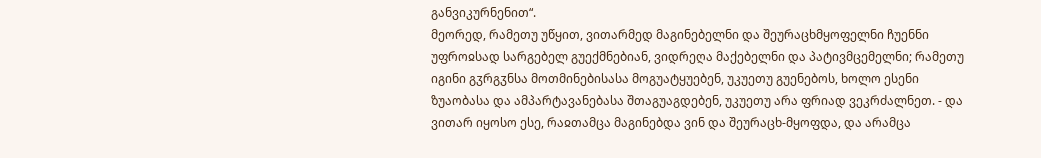განვიკურნენით“.
მეორედ, რამეთუ უწყით, ვითარმედ მაგინებელნი და შეურაცხმყოფელნი ჩუენნი უფროჲსად სარგებელ გუექმნებიან, ვიდრეღა მაქებელნი და პატივმცემელნი; რამეთუ იგინი გჳრგჳნსა მოთმინებისასა მოგუატყუებენ, უკუეთუ გუენებოს, ხოლო ესენი ზუაობასა და ამპარტავანებასა შთაგუაგდებენ, უკუეთუ არა ფრიად ვეკრძალნეთ. - და ვითარ იყოსო ესე, რაჲთამცა მაგინებდა ვინ და შეურაცხ-მყოფდა, და არამცა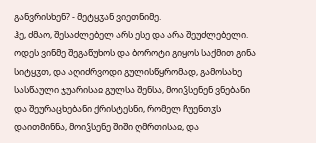განვრისხენ? - მეტყჳან ვიეთნიმე.
ჰე, ძმაო, შესაძლებელ არს ესე და არა შეუძლებელი. ოდეს ვინმე შეგაწუხოს და ბოროტი გიყოს საქმით გინა სიტყჳთ, და აღიძრვოდი გულისწყრომად, გამოსახე სასწაული ჯუარისაჲ გულსა შენსა, მოიჴსენენ ვნებანი და შეურაცხებანი ქრისტესნი, რომელ ჩუენთჳს დაითმინნა, მოიჴსენე შიში ღმრთისაჲ, და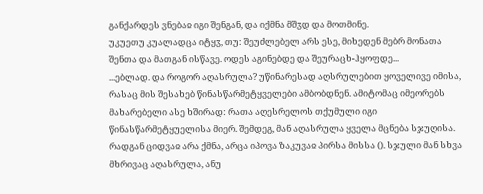განქარდეს ვნებაჲ იგი შენგან, და იქმნა მშჳდ და მოთმინე.
უკუეთუ კუალადცა იტყჳ, თუ: შეუძლებელ არს ესე, მიხედენ მებრ მონათა შენთა და მათგან ისწავე. ოდეს აგინებდე და შეურაცხ-ჰყოფდე...
...ებლად. და როგორ აღასრულა? უწინარესად აღსრულებით ყოველივე იმისა, რასაც მის შესახებ წინასწარმეტყველები ამბობდნენ. ამიტომაც იმეორებს მახარებელი ასე ხშირად: რათა აღესრელოს თქუმული იგი წინასწარმეტყუელისა მიერ. შემდეგ, მან აღასრულა ყველა მცნება სჯუღისა. რადგან ციდვაჲ არა ქმნა, არცა იპოვა ზაკუვაჲ პირსა მისსა (). სჯული მან სხვა მხრივაც აღასრულა, ანუ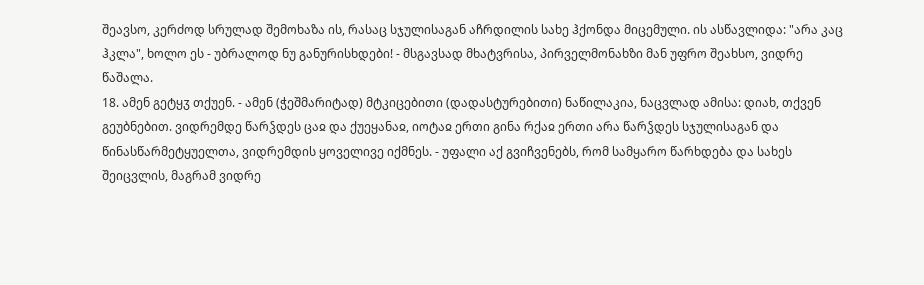შეავსო, კერძოდ სრულად შემოხაზა ის, რასაც სჯულისაგან აჩრდილის სახე ჰქონდა მიცემული. ის ასწავლიდა: "არა კაც ჰკლა", ხოლო ეს - უბრალოდ ნუ განურისხდები! - მსგავსად მხატვრისა, პირველმონახზი მან უფრო შეახსო, ვიდრე წაშალა.
18. ამენ გეტყჳ თქუენ. - ამენ (ჭეშმარიტად) მტკიცებითი (დადასტურებითი) ნაწილაკია, ნაცვლად ამისა: დიახ, თქვენ გეუბნებით. ვიდრემდე წარჴდეს ცაჲ და ქუეყანაჲ, იოტაჲ ერთი გინა რქაჲ ერთი არა წარჴდეს სჯულისაგან და წინასწარმეტყუელთა, ვიდრემდის ყოველივე იქმნეს. - უფალი აქ გვიჩვენებს, რომ სამყარო წარხდება და სახეს შეიცვლის, მაგრამ ვიდრე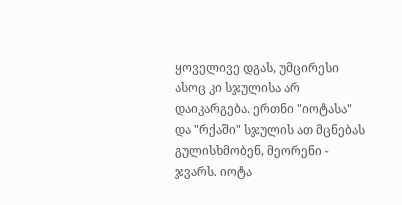ყოველივე დგას, უმცირესი ასოც კი სჯულისა არ დაიკარგება. ერთნი "იოტასა" და "რქაში" სჯულის ათ მცნებას გულისხმობენ, მეორენი - ჯვარს. იოტა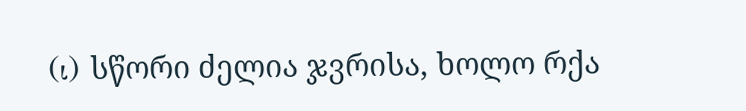(ι) სწორი ძელია ჯვრისა, ხოლო რქა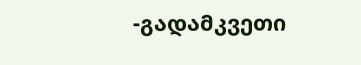-გადამკვეთი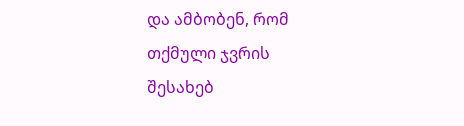და ამბობენ, რომ თქმული ჯვრის შესახებ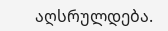აღსრულდება.